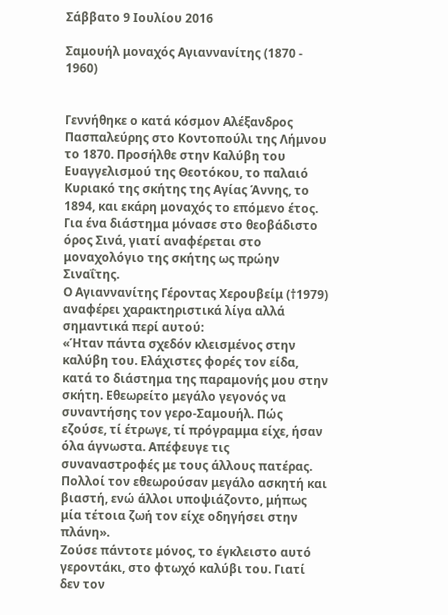Σάββατο 9 Ιουλίου 2016

Σαμουήλ μοναχός Αγιαννανίτης (1870 - 1960)


Γεννήθηκε ο κατά κόσμον Αλέξανδρος Πασπαλεύρης στο Κοντοπούλι της Λήμνου το 1870. Προσήλθε στην Καλύβη του Ευαγγελισμού της Θεοτόκου, το παλαιό Κυριακό της σκήτης της Αγίας Άννης, το 1894, και εκάρη μοναχός το επόμενο έτος. Για ένα διάστημα μόνασε στο θεοβάδιστο όρος Σινά, γιατί αναφέρεται στο μοναχολόγιο της σκήτης ως πρώην Σιναΐτης.
Ο Αγιαννανίτης Γέροντας Χερουβείμ (†1979) αναφέρει χαρακτηριστικά λίγα αλλά σημαντικά περί αυτού:
«Ήταν πάντα σχεδόν κλεισμένος στην καλύβη του. Ελάχιστες φορές τον είδα, κατά το διάστημα της παραμονής μου στην σκήτη. Εθεωρείτο μεγάλο γεγονός να συναντήσης τον γερο-Σαμουήλ. Πώς εζούσε, τί έτρωγε, τί πρόγραμμα είχε, ήσαν όλα άγνωστα. Απέφευγε τις συναναστροφές με τους άλλους πατέρας. Πολλοί τον εθεωρούσαν μεγάλο ασκητή και βιαστή, ενώ άλλοι υποψιάζοντο, μήπως μία τέτοια ζωή τον είχε οδηγήσει στην πλάνη».
Ζούσε πάντοτε μόνος, το έγκλειστο αυτό γεροντάκι, στο φτωχό καλύβι του. Γιατί δεν τον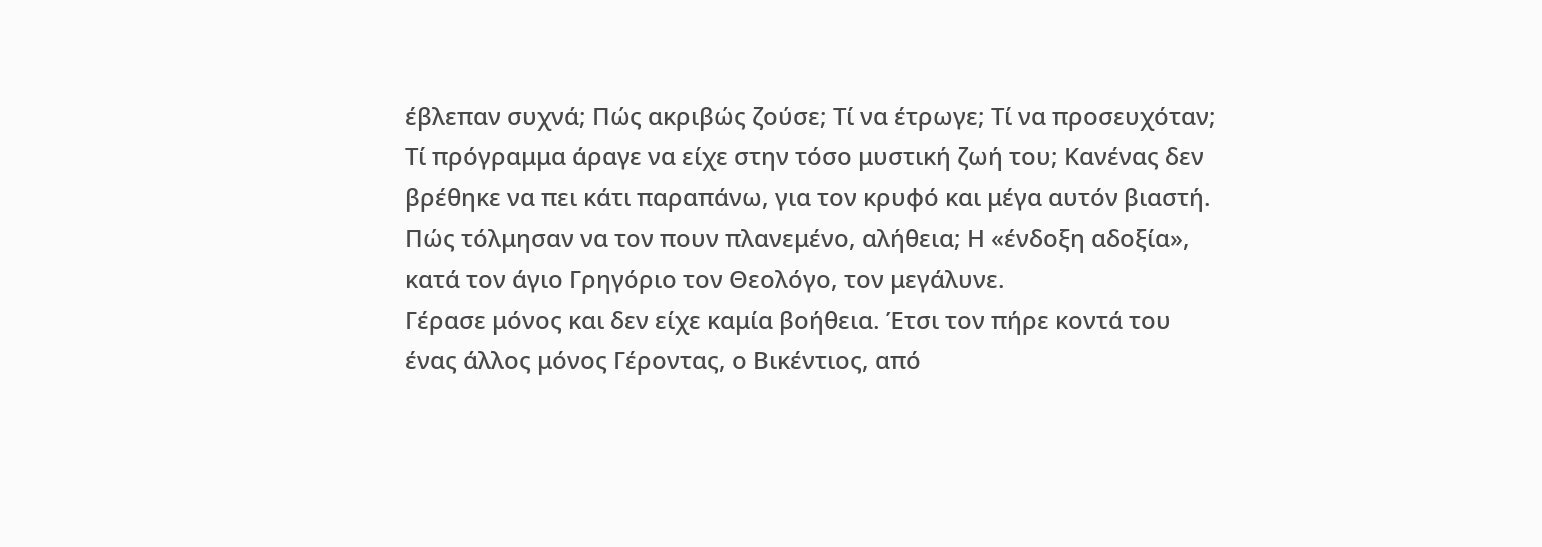έβλεπαν συχνά; Πώς ακριβώς ζούσε; Τί να έτρωγε; Τί να προσευχόταν; Τί πρόγραμμα άραγε να είχε στην τόσο μυστική ζωή του; Κανένας δεν βρέθηκε να πει κάτι παραπάνω, για τον κρυφό και μέγα αυτόν βιαστή. Πώς τόλμησαν να τον πουν πλανεμένο, αλήθεια; Η «ένδοξη αδοξία», κατά τον άγιο Γρηγόριο τον Θεολόγο, τον μεγάλυνε.
Γέρασε μόνος και δεν είχε καμία βοήθεια. Έτσι τον πήρε κοντά του ένας άλλος μόνος Γέροντας, ο Βικέντιος, από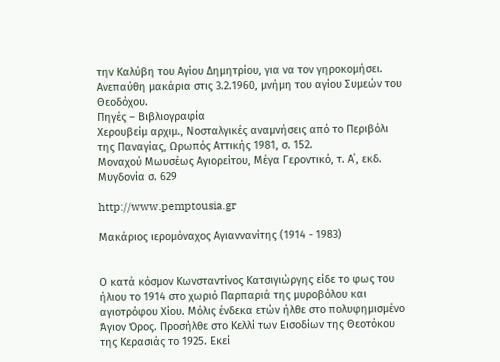την Καλύβη του Αγίου Δημητρίου, για να τον γηροκομήσει. Ανεπαύθη μακάρια στις 3.2.1960, μνήμη του αγίου Συμεών του Θεοδόχου.
Πηγές – Βιβλιογραφία
Χερουβείμ αρχιμ., Νοσταλγικές αναμνήσεις από το Περιβόλι της Παναγίας, Ωρωπός Αττικής 1981, σ. 152.
Μοναχού Μωυσέως Αγιορείτου, Μέγα Γεροντικό, τ. Α΄, εκδ. Μυγδονία σ. 629

http://www.pemptousia.gr

Μακάριος ιερομόναχος Αγιαννανίτης (1914 - 1983)


Ο κατά κόσμον Κωνσταντίνος Κατσιγιώργης είδε το φως του ήλιου το 1914 στο χωριό Παρπαριά της μυροβόλου και αγιοτρόφου Χίου. Μόλις ένδεκα ετών ήλθε στο πολυφημισμένο Άγιον Όρος. Προσήλθε στο Κελλί των Εισοδίων της Θεοτόκου της Κερασιάς το 1925. Εκεί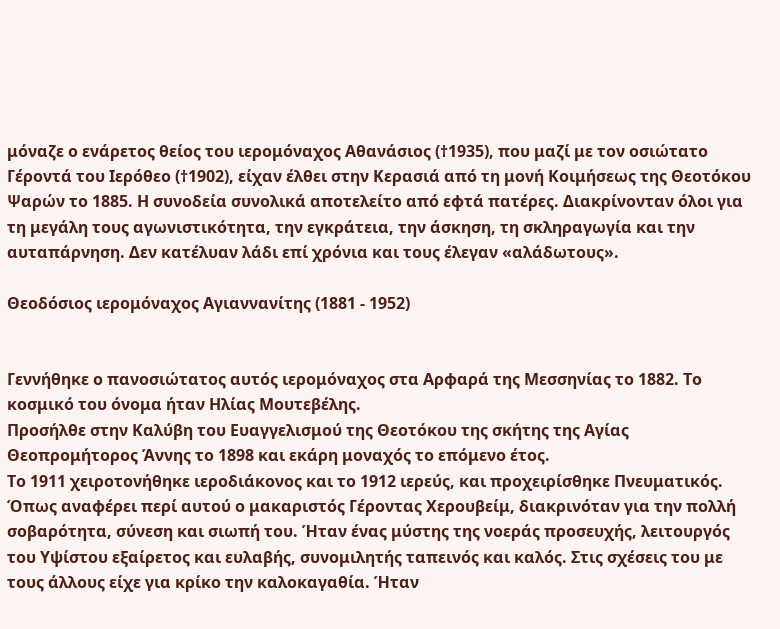μόναζε ο ενάρετος θείος του ιερομόναχος Αθανάσιος (†1935), που μαζί με τον οσιώτατο Γέροντά του Ιερόθεο (†1902), είχαν έλθει στην Κερασιά από τη μονή Κοιμήσεως της Θεοτόκου Ψαρών το 1885. Η συνοδεία συνολικά αποτελείτο από εφτά πατέρες. Διακρίνονταν όλοι για τη μεγάλη τους αγωνιστικότητα, την εγκράτεια, την άσκηση, τη σκληραγωγία και την αυταπάρνηση. Δεν κατέλυαν λάδι επί χρόνια και τους έλεγαν «αλάδωτους».

Θεοδόσιος ιερομόναχος Αγιαννανίτης (1881 - 1952)


Γεννήθηκε ο πανοσιώτατος αυτός ιερομόναχος στα Αρφαρά της Μεσσηνίας το 1882. Το κοσμικό του όνομα ήταν Ηλίας Μουτεβέλης.
Προσήλθε στην Καλύβη του Ευαγγελισμού της Θεοτόκου της σκήτης της Αγίας Θεοπρομήτορος Άννης το 1898 και εκάρη μοναχός το επόμενο έτος.
Το 1911 χειροτονήθηκε ιεροδιάκονος και το 1912 ιερεύς, και προχειρίσθηκε Πνευματικός.
Όπως αναφέρει περί αυτού ο μακαριστός Γέροντας Χερουβείμ, διακρινόταν για την πολλή σοβαρότητα, σύνεση και σιωπή του. Ήταν ένας μύστης της νοεράς προσευχής, λειτουργός του Υψίστου εξαίρετος και ευλαβής, συνομιλητής ταπεινός και καλός. Στις σχέσεις του με τους άλλους είχε για κρίκο την καλοκαγαθία. Ήταν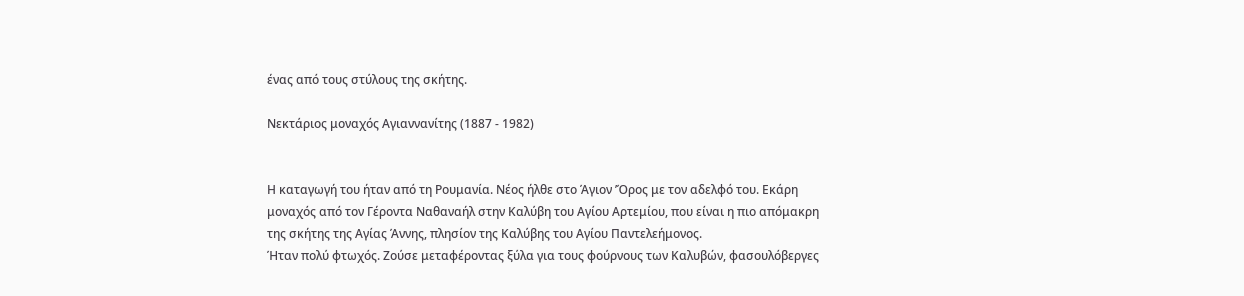ένας από τους στύλους της σκήτης.

Νεκτάριος μοναχός Αγιαννανίτης (1887 - 1982)


Η καταγωγή του ήταν από τη Ρουμανία. Νέος ήλθε στο Άγιον ’Όρος με τον αδελφό του. Εκάρη μοναχός από τον Γέροντα Ναθαναήλ στην Καλύβη του Αγίου Αρτεμίου, που είναι η πιο απόμακρη της σκήτης της Αγίας Άννης, πλησίον της Καλύβης του Αγίου Παντελεήμονος.
Ήταν πολύ φτωχός. Ζούσε μεταφέροντας ξύλα για τους φούρνους των Καλυβών, φασουλόβεργες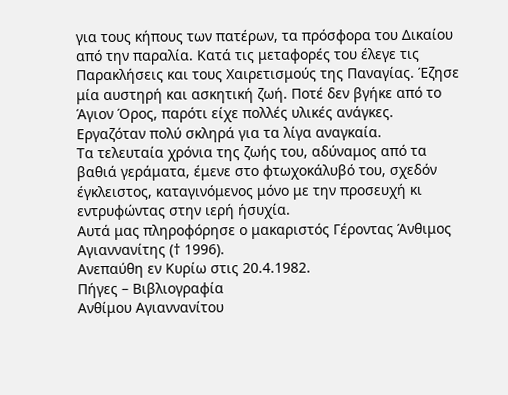για τους κήπους των πατέρων, τα πρόσφορα του Δικαίου από την παραλία. Κατά τις μεταφορές του έλεγε τις Παρακλήσεις και τους Χαιρετισμούς της Παναγίας. Έζησε μία αυστηρή και ασκητική ζωή. Ποτέ δεν βγήκε από το Άγιον Όρος, παρότι είχε πολλές υλικές ανάγκες. Εργαζόταν πολύ σκληρά για τα λίγα αναγκαία.
Τα τελευταία χρόνια της ζωής του, αδύναμος από τα βαθιά γεράματα, έμενε στο φτωχοκάλυβό του, σχεδόν έγκλειστος, καταγινόμενος μόνο με την προσευχή κι εντρυφώντας στην ιερή ήσυχία.
Αυτά μας πληροφόρησε ο μακαριστός Γέροντας Άνθιμος Αγιαννανίτης († 1996).
Ανεπαύθη εν Κυρίω στις 20.4.1982.
Πήγες – Βιβλιογραφία
Ανθίμου Αγιαννανίτου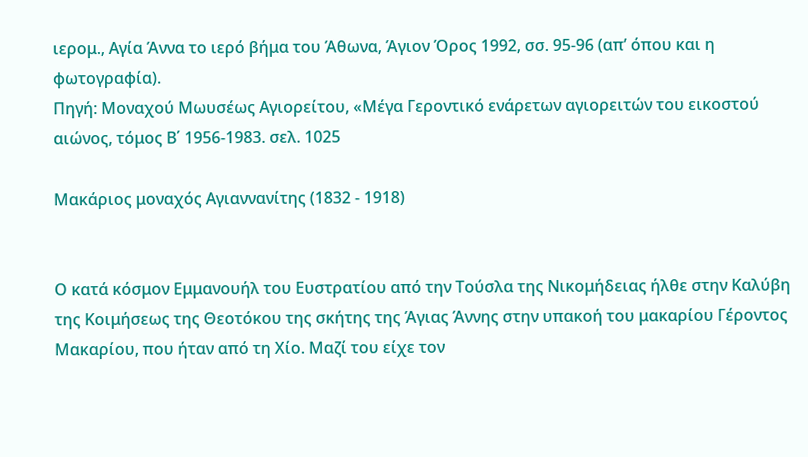ιερομ., Αγία Άννα το ιερό βήμα του Άθωνα, Άγιον Όρος 1992, σσ. 95-96 (απ’ όπου και η φωτογραφία).
Πηγή: Μοναχού Μωυσέως Αγιορείτου, «Μέγα Γεροντικό ενάρετων αγιορειτών του εικοστού αιώνος, τόμος Β΄ 1956-1983. σελ. 1025

Μακάριος μοναχός Αγιαννανίτης (1832 - 1918)


Ο κατά κόσμον Εμμανουήλ του Ευστρατίου από την Τούσλα της Νικομήδειας ήλθε στην Καλύβη της Κοιμήσεως της Θεοτόκου της σκήτης της Άγιας Άννης στην υπακοή του μακαρίου Γέροντος Μακαρίου, που ήταν από τη Χίο. Μαζί του είχε τον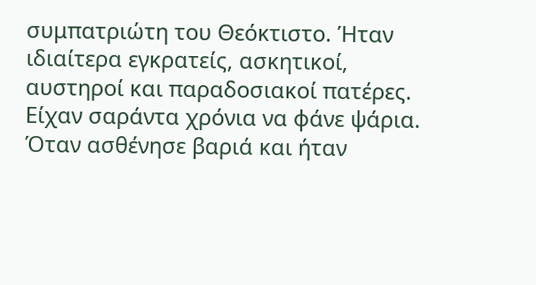συμπατριώτη του Θεόκτιστο. Ήταν ιδιαίτερα εγκρατείς, ασκητικοί, αυστηροί και παραδοσιακοί πατέρες. Είχαν σαράντα χρόνια να φάνε ψάρια. Όταν ασθένησε βαριά και ήταν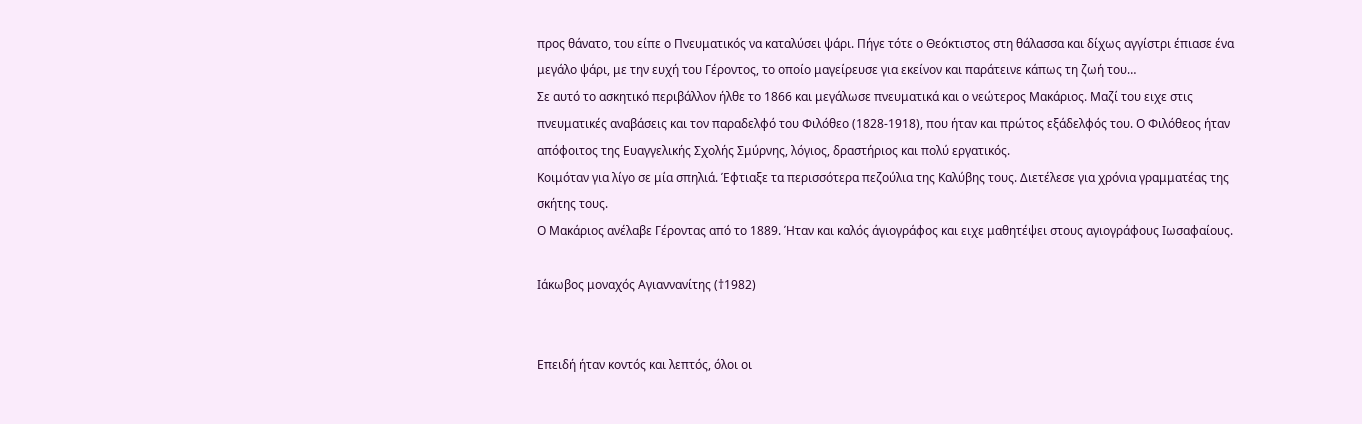προς θάνατο, του είπε ο Πνευματικός να καταλύσει ψάρι. Πήγε τότε ο Θεόκτιστος στη θάλασσα και δίχως αγγίστρι έπιασε ένα μεγάλο ψάρι, με την ευχή του Γέροντος, το οποίο μαγείρευσε για εκείνον και παράτεινε κάπως τη ζωή του…
Σε αυτό το ασκητικό περιβάλλον ήλθε το 1866 και μεγάλωσε πνευματικά και ο νεώτερος Μακάριος. Μαζί του ειχε στις πνευματικές αναβάσεις και τον παραδελφό του Φιλόθεο (1828-1918), που ήταν και πρώτος εξάδελφός του. Ο Φιλόθεος ήταν απόφοιτος της Ευαγγελικής Σχολής Σμύρνης, λόγιος, δραστήριος και πολύ εργατικός.
Κοιμόταν για λίγο σε μία σπηλιά. Έφτιαξε τα περισσότερα πεζούλια της Καλύβης τους. Διετέλεσε για χρόνια γραμματέας της σκήτης τους.
Ο Μακάριος ανέλαβε Γέροντας από το 1889. Ήταν και καλός άγιογράφος και ειχε μαθητέψει στους αγιογράφους Ιωσαφαίους.

Ιάκωβος μοναχός Αγιαννανίτης (†1982)


Επειδή ήταν κοντός και λεπτός, όλοι οι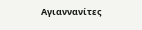Αγιαννανίτες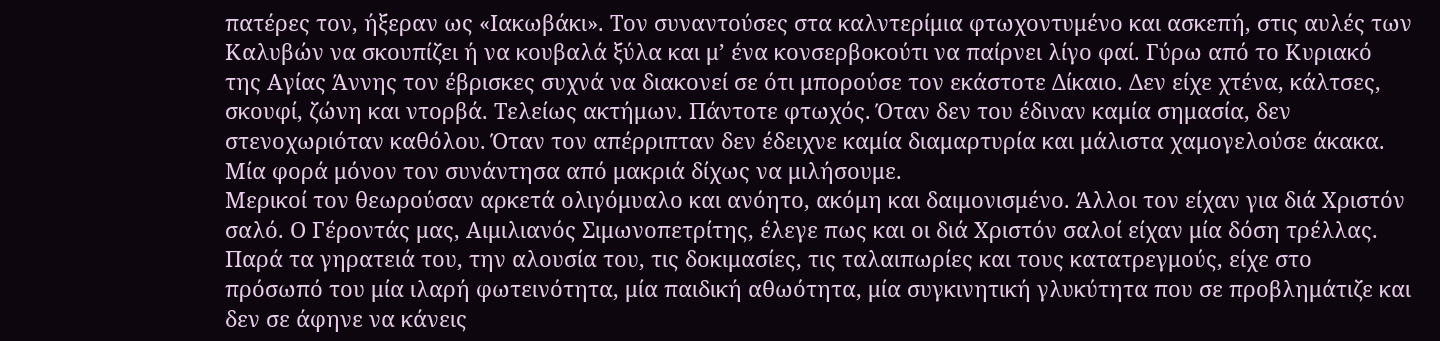πατέρες τον, ήξεραν ως «Ιακωβάκι». Τον συναντούσες στα καλντερίμια φτωχοντυμένο και ασκεπή, στις αυλές των Καλυβών να σκουπίζει ή να κουβαλά ξύλα και μ’ ένα κονσερβοκούτι να παίρνει λίγο φαί. Γύρω από το Κυριακό της Αγίας Άννης τον έβρισκες συχνά να διακονεί σε ότι μπορούσε τον εκάστοτε Δίκαιο. Δεν είχε χτένα, κάλτσες, σκουφί, ζώνη και ντορβά. Τελείως ακτήμων. Πάντοτε φτωχός. Όταν δεν του έδιναν καμία σημασία, δεν στενοχωριόταν καθόλου. Όταν τον απέρριπταν δεν έδειχνε καμία διαμαρτυρία και μάλιστα χαμογελούσε άκακα.
Μία φορά μόνον τον συνάντησα από μακριά δίχως να μιλήσουμε.
Μερικοί τον θεωρούσαν αρκετά ολιγόμυαλο και ανόητο, ακόμη και δαιμονισμένο. Άλλοι τον είχαν για διά Χριστόν σαλό. Ο Γέροντάς μας, Αιμιλιανός Σιμωνοπετρίτης, έλεγε πως και οι διά Χριστόν σαλοί είχαν μία δόση τρέλλας. Παρά τα γηρατειά του, την αλουσία του, τις δοκιμασίες, τις ταλαιπωρίες και τους κατατρεγμούς, είχε στο πρόσωπό του μία ιλαρή φωτεινότητα, μία παιδική αθωότητα, μία συγκινητική γλυκύτητα που σε προβλημάτιζε και δεν σε άφηνε να κάνεις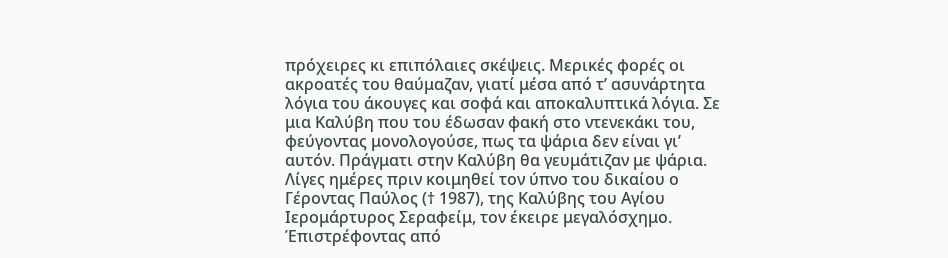πρόχειρες κι επιπόλαιες σκέψεις. Μερικές φορές οι ακροατές του θαύμαζαν, γιατί μέσα από τ’ ασυνάρτητα λόγια του άκουγες και σοφά και αποκαλυπτικά λόγια. Σε μια Καλύβη που του έδωσαν φακή στο ντενεκάκι του, φεύγοντας μονολογούσε, πως τα ψάρια δεν είναι γι’ αυτόν. Πράγματι στην Καλύβη θα γευμάτιζαν με ψάρια.
Λίγες ημέρες πριν κοιμηθεί τον ύπνο του δικαίου ο Γέροντας Παύλος († 1987), της Καλύβης του Αγίου Ιερομάρτυρος Σεραφείμ, τον έκειρε μεγαλόσχημο.  Έπιστρέφοντας από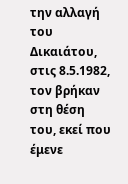την αλλαγή του Δικαιάτου, στις 8.5.1982, τον βρήκαν στη θέση του, εκεί που έμενε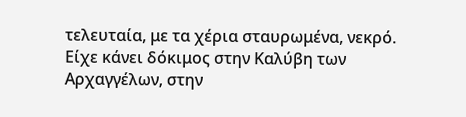τελευταία, με τα χέρια σταυρωμένα, νεκρό. Είχε κάνει δόκιμος στην Καλύβη των Αρχαγγέλων, στην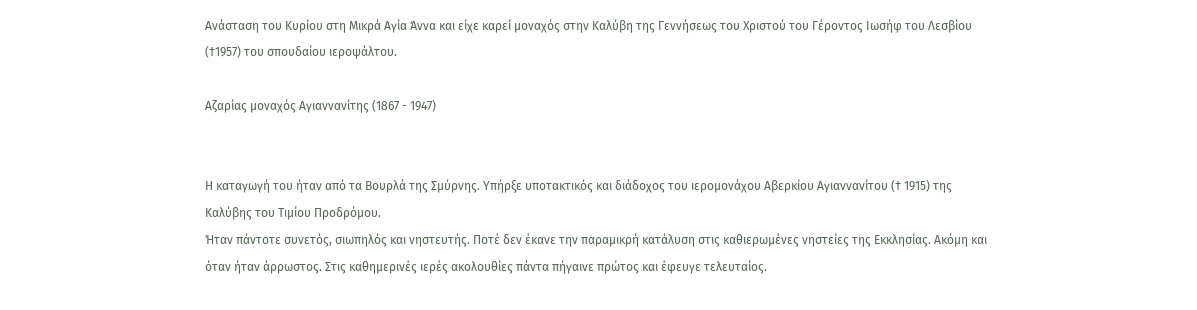Ανάσταση του Κυρίου στη Μικρά Αγία Άννα και είχε καρεί μοναχός στην Καλύβη της Γεννήσεως του Χριστού του Γέροντος Ιωσήφ του Λεσβίου (†1957) του σπουδαίου ιεροψάλτου.

Αζαρίας μοναχός Αγιαννανίτης (1867 - 1947)


Η καταγωγή του ήταν από τα Βουρλά της Σμύρνης. Υπήρξε υποτακτικός και διάδοχος του ιερομονάχου Αβερκίου Αγιαννανίτου († 1915) της Καλύβης του Τιμίου Προδρόμου.
Ήταν πάντοτε συνετός, σιωπηλός και νηστευτής. Ποτέ δεν έκανε την παραμικρή κατάλυση στις καθιερωμένες νηστείες της Εκκλησίας. Ακόμη και όταν ήταν άρρωστος. Στις καθημερινές ιερές ακολουθίες πάντα πήγαινε πρώτος και έφευγε τελευταίος.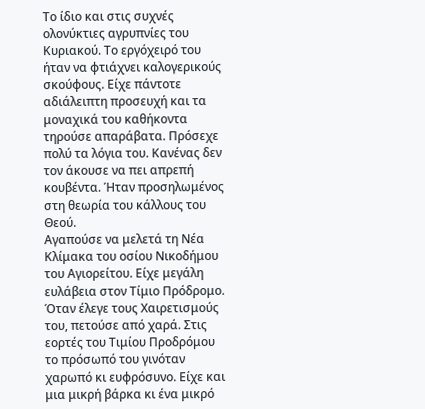Το ίδιο και στις συχνές ολονύκτιες αγρυπνίες του Κυριακού. Το εργόχειρό του ήταν να φτιάχνει καλογερικούς σκούφους. Είχε πάντοτε αδιάλειπτη προσευχή και τα μοναχικά του καθήκοντα τηρούσε απαράβατα. Πρόσεχε πολύ τα λόγια του. Κανένας δεν τον άκουσε να πει απρεπή κουβέντα. Ήταν προσηλωμένος στη θεωρία του κάλλους του Θεού.
Αγαπούσε να μελετά τη Νέα Κλίμακα του οσίου Νικοδήμου του Αγιορείτου. Είχε μεγάλη ευλάβεια στον Τίμιο Πρόδρομο. Όταν έλεγε τους Χαιρετισμούς του, πετούσε από χαρά. Στις εορτές του Τιμίου Προδρόμου το πρόσωπό του γινόταν χαρωπό κι ευφρόσυνο. Είχε και μια μικρή βάρκα κι ένα μικρό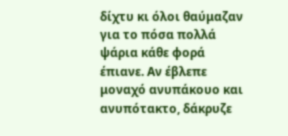δίχτυ κι όλοι θαύμαζαν για το πόσα πολλά ψάρια κάθε φορά έπιανε. Αν έβλεπε μοναχό ανυπάκουο και ανυπότακτο, δάκρυζε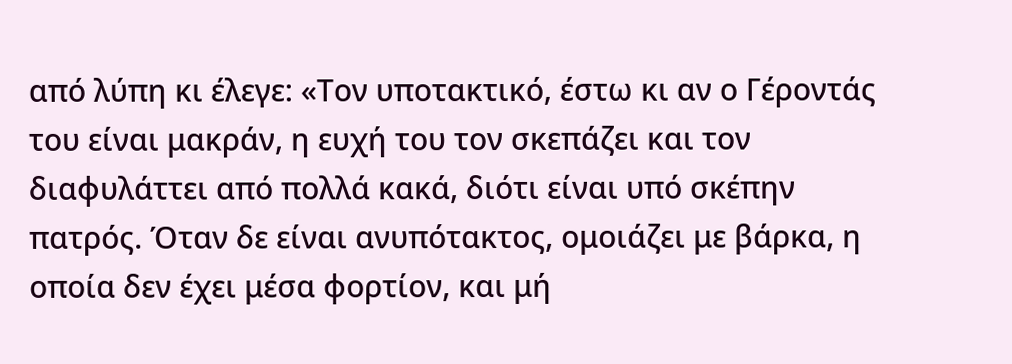από λύπη κι έλεγε: «Τον υποτακτικό, έστω κι αν ο Γέροντάς του είναι μακράν, η ευχή του τον σκεπάζει και τον διαφυλάττει από πολλά κακά, διότι είναι υπό σκέπην πατρός. Όταν δε είναι ανυπότακτος, ομοιάζει με βάρκα, η οποία δεν έχει μέσα φορτίον, και μή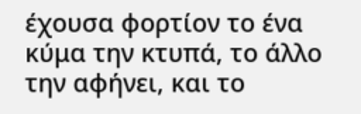έχουσα φορτίον το ένα κύμα την κτυπά, το άλλο την αφήνει, και το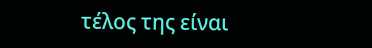τέλος της είναι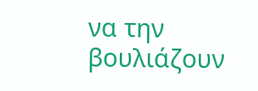να την βουλιάζουν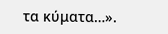τα κύματα…».